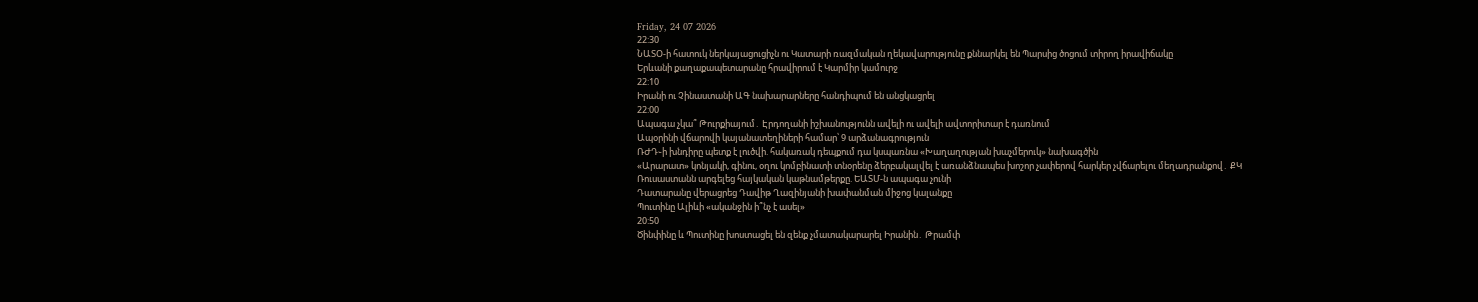Friday, 24 07 2026
22:30
ՆԱՏՕ-ի հատուկ ներկայացուցիչն ու Կատարի ռազմական ղեկավարությունը քննարկել են Պարսից ծոցում տիրող իրավիճակը
Երևանի քաղաքապետարանը հրավիրում է Կարմիր կամուրջ
22:10
Իրանի ու Չինաստանի ԱԳ նախարարները հանդիպում են անցկացրել
22:00
Ապագա չկա՞ Թուրքիայում․ Էրդողանի իշխանությունն ավելի ու ավելի ավտորիտար է դառնում
Ապօրինի վճարովի կայանատեղիների համար՝ 9 արձանագրություն
ՌԺԴ֊ի խնդիրը պետք է լուծվի. հակառակ դեպքում դա կսպառնա «Խաղաղության խաչմերուկ» նախագծին
«Արարատ» կոնյակի, գինու, օղու կոմբինատի տնօրենը ձերբակալվել է առանձնապես խոշոր չափերով հարկեր չվճարելու մեղադրանքով․ ՔԿ
Ռուսաստանն արգելեց հայկական կաթնամթերքը. ԵԱՏՄ-ն ապագա չունի
Դատարանը վերացրեց Դավիթ Ղազինյանի խափանման միջոց կալանքը
Պուտինը Ալիևի «ականջին ի՞նչ է ասել»
20:50
Ծինփինը և Պուտինը խոստացել են զենք չմատակարարել Իրանին․ Թրամփ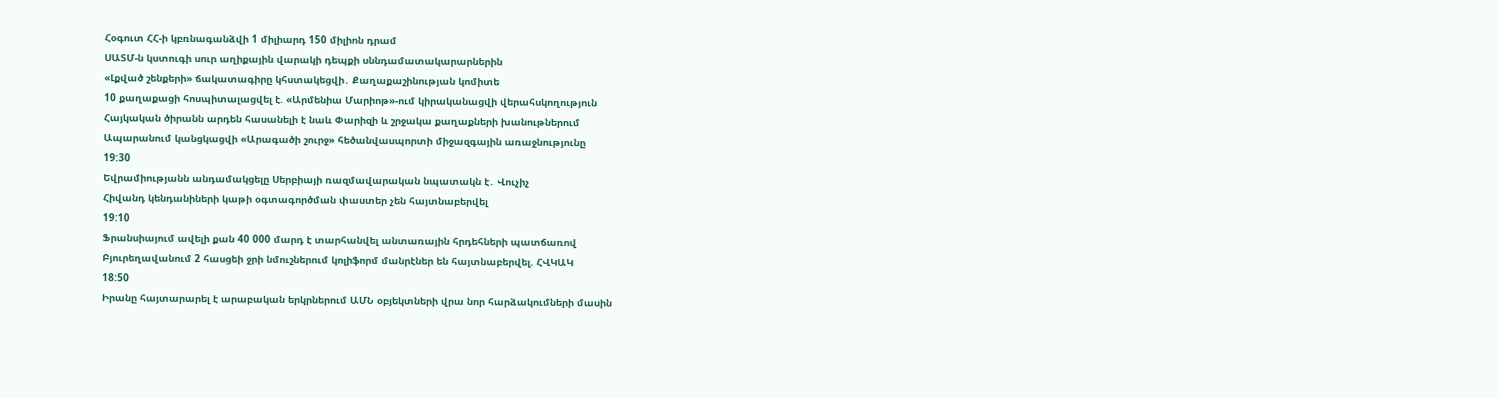Հօգուտ ՀՀ-ի կբռնագանձվի 1 միլիարդ 150 միլիոն դրամ
ՍԱՏՄ-ն կստուգի սուր աղիքային վարակի դեպքի սննդամատակարարներին
«Լքված շենքերի» ճակատագիրը կհստակեցվի․ Քաղաքաշինության կոմիտե
10 քաղաքացի հոսպիտալացվել է. «Արմենիա Մարիոթ»-ում կիրականացվի վերահսկողություն
Հայկական ծիրանն արդեն հասանելի է նաև Փարիզի և շրջակա քաղաքների խանութներում
Ապարանում կանցկացվի «Արագածի շուրջ» հեծանվասպորտի միջազգային առաջնությունը
19:30
Եվրամիությանն անդամակցելը Սերբիայի ռազմավարական նպատակն է․ Վուչիչ
Հիվանդ կենդանիների կաթի օգտագործման փաստեր չեն հայտնաբերվել
19:10
Ֆրանսիայում ավելի քան 40 000 մարդ է տարհանվել անտառային հրդեհների պատճառով
Բյուրեղավանում 2 հասցեի ջրի նմուշներում կոլիֆորմ մանրէներ են հայտնաբերվել. ՀՎԿԱԿ
18:50
Իրանը հայտարարել է արաբական երկրներում ԱՄՆ օբյեկտների վրա նոր հարձակումների մասին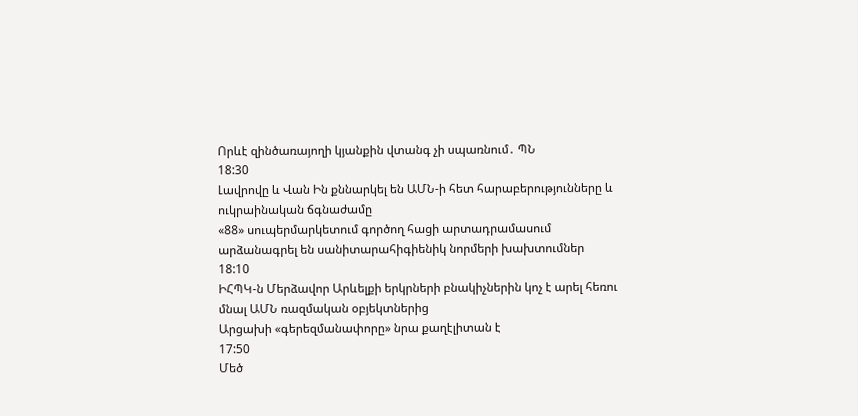Որևէ զինծառայողի կյանքին վտանգ չի սպառնում․ ՊՆ
18:30
Լավրովը և Վան Ին քննարկել են ԱՄՆ-ի հետ հարաբերությունները և ուկրաինական ճգնաժամը
«88» սուպերմարկետում գործող հացի արտադրամասում արձանագրել են սանիտարահիգիենիկ նորմերի խախտումներ
18:10
ԻՀՊԿ-ն Մերձավոր Արևելքի երկրների բնակիչներին կոչ է արել հեռու մնալ ԱՄՆ ռազմական օբյեկտներից
Արցախի «գերեզմանափորը» նրա քաղէլիտան է
17:50
Մեծ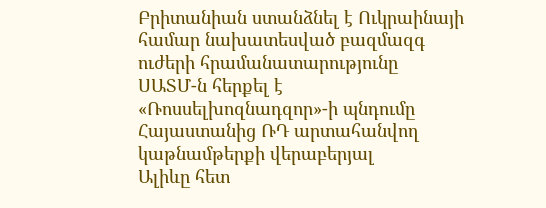Բրիտանիան ստանձնել է Ուկրաինայի համար նախատեսված բազմազգ ուժերի հրամանատարությունը
ՍԱՏՄ-ն հերքել է «Ռոսսելխոզնադզոր»-ի պնդումը Հայաստանից ՌԴ արտահանվող կաթնամթերքի վերաբերյալ
Ալիևը հետ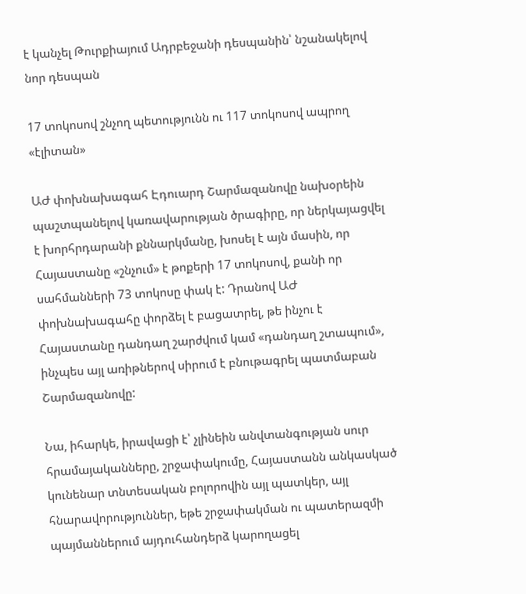է կանչել Թուրքիայում Ադրբեջանի դեսպանին՝ նշանակելով նոր դեսպան

17 տոկոսով շնչող պետությունն ու 117 տոկոսով ապրող «էլիտան»

ԱԺ փոխնախագահ Էդուարդ Շարմազանովը նախօրեին պաշտպանելով կառավարության ծրագիրը, որ ներկայացվել է խորհրդարանի քննարկմանը, խոսել է այն մասին, որ Հայաստանը «շնչում» է թոքերի 17 տոկոսով, քանի որ սահմանների 73 տոկոսը փակ է: Դրանով ԱԺ փոխնախագահը փորձել է բացատրել, թե ինչու է Հայաստանը դանդաղ շարժվում կամ «դանդաղ շտապում», ինչպես այլ առիթներով սիրում է բնութագրել պատմաբան Շարմազանովը:

Նա, իհարկե, իրավացի է՝ չլինեին անվտանգության սուր հրամայականները, շրջափակումը, Հայաստանն անկասկած կունենար տնտեսական բոլորովին այլ պատկեր, այլ հնարավորություններ, եթե շրջափակման ու պատերազմի պայմաններում այդուհանդերձ կարողացել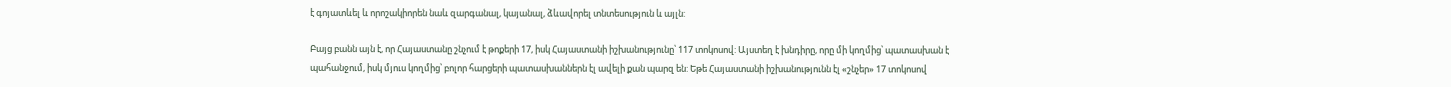է գոյատևել և որոշակիորեն նաև զարգանալ, կայանալ, ձևավորել տնտեսություն և այլն:

Բայց բանն այն է, որ Հայաստանը շնչում է թոքերի 17, իսկ Հայաստանի իշխանությունը՝ 117 տոկոսով: Այստեղ է խնդիրը, որը մի կողմից՝ պատասխան է պահանջում, իսկ մյուս կողմից՝ բոլոր հարցերի պատասխաններն էլ ավելի քան պարզ են: Եթե Հայաստանի իշխանությունն էլ «շնչեր» 17 տոկոսով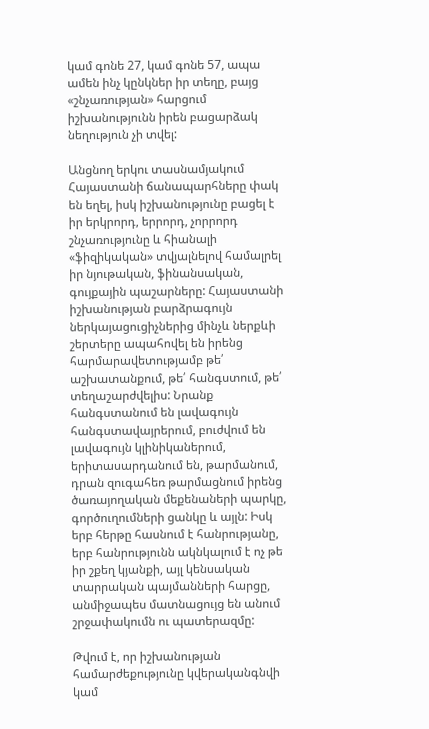կամ գոնե 27, կամ գոնե 57, ապա ամեն ինչ կընկներ իր տեղը, բայց «շնչառության» հարցում իշխանությունն իրեն բացարձակ նեղություն չի տվել:

Անցնող երկու տասնամյակում Հայաստանի ճանապարհները փակ են եղել, իսկ իշխանությունը բացել է իր երկրորդ, երրորդ, չորրորդ շնչառությունը և հիանալի «ֆիզիկական» տվյալնելով համալրել իր նյութական, ֆինանսական, գույքային պաշարները: Հայաստանի իշխանության բարձրագույն ներկայացուցիչներից մինչև ներքևի շերտերը ապահովել են իրենց հարմարավետությամբ թե՛ աշխատանքում, թե՛ հանգստում, թե՛ տեղաշարժվելիս: Նրանք հանգստանում են լավագույն հանգստավայրերում, բուժվում են լավագույն կլինիկաներում, երիտասարդանում են, թարմանում, դրան զուգահեռ թարմացնում իրենց ծառայողական մեքենաների պարկը, գործուղումների ցանկը և այլն: Իսկ երբ հերթը հասնում է հանրությանը, երբ հանրությունն ակնկալում է ոչ թե իր շքեղ կյանքի, այլ կենսական տարրական պայմանների հարցը, անմիջապես մատնացույց են անում շրջափակումն ու պատերազմը:

Թվում է, որ իշխանության համարժեքությունը կվերականգնվի կամ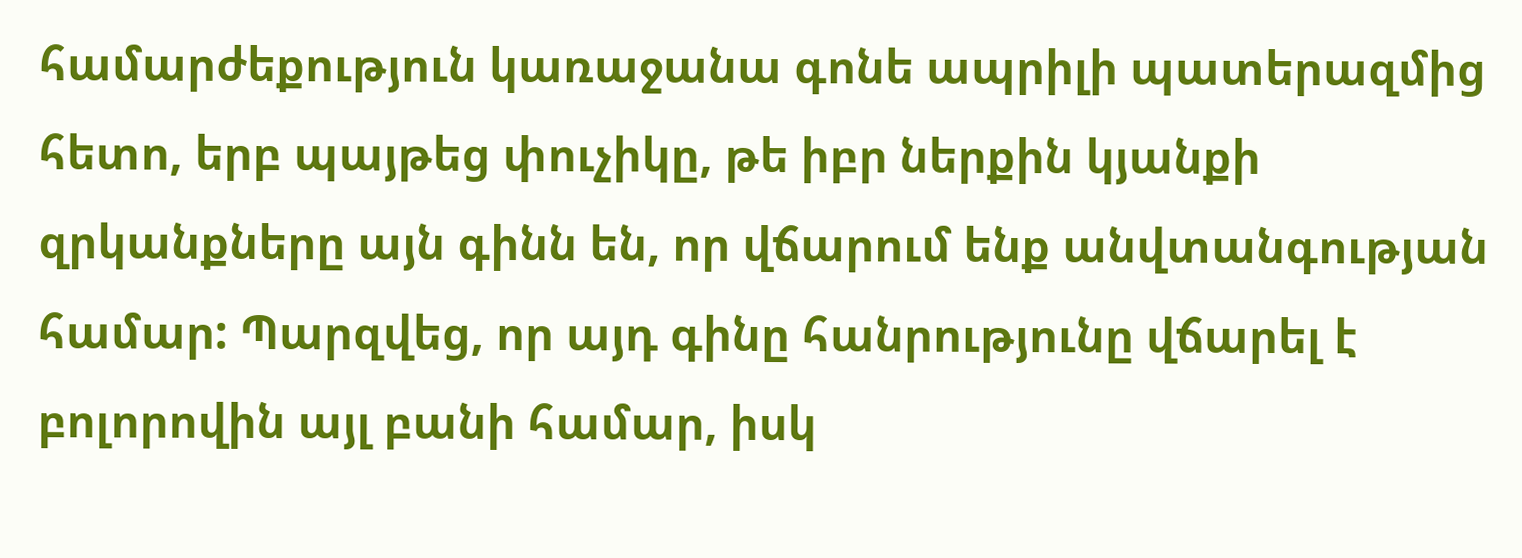համարժեքություն կառաջանա գոնե ապրիլի պատերազմից հետո, երբ պայթեց փուչիկը, թե իբր ներքին կյանքի զրկանքները այն գինն են, որ վճարում ենք անվտանգության համար: Պարզվեց, որ այդ գինը հանրությունը վճարել է բոլորովին այլ բանի համար, իսկ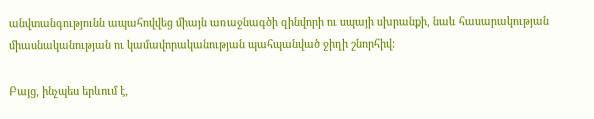անվտանգությունն ապահովվեց միայն առաջնագծի զինվորի ու սպայի սխրանքի, նաև հասարակության միասնականության ու կամավորականության պահպանված ջիղի շնորհիվ:

Բայց, ինչպես երևում է,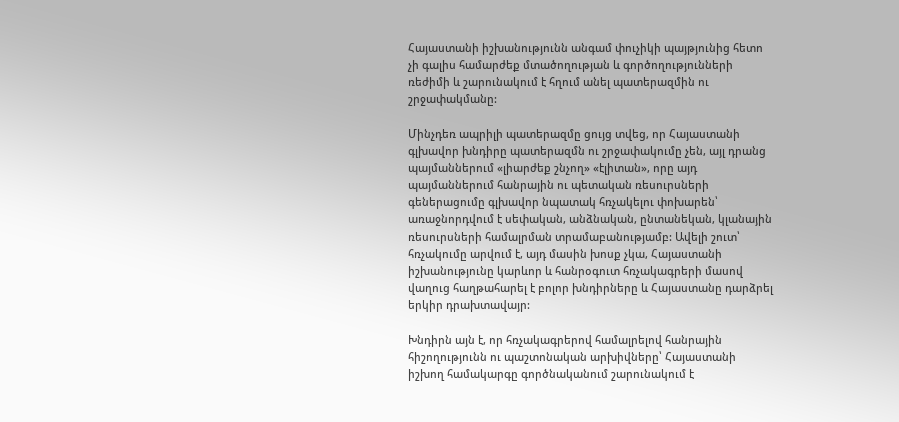Հայաստանի իշխանությունն անգամ փուչիկի պայթյունից հետո չի գալիս համարժեք մտածողության և գործողությունների ռեժիմի և շարունակում է հղում անել պատերազմին ու շրջափակմանը:

Մինչդեռ ապրիլի պատերազմը ցույց տվեց, որ Հայաստանի գլխավոր խնդիրը պատերազմն ու շրջափակումը չեն, այլ դրանց պայմաններում «լիարժեք շնչող» «էլիտան», որը այդ պայմաններում հանրային ու պետական ռեսուրսների գեներացումը գլխավոր նպատակ հռչակելու փոխարեն՝ առաջնորդվում է սեփական, անձնական, ընտանեկան, կլանային ռեսուրսների համալրման տրամաբանությամբ: Ավելի շուտ՝ հռչակումը արվում է, այդ մասին խոսք չկա, Հայաստանի իշխանությունը կարևոր և հանրօգուտ հռչակագրերի մասով վաղուց հաղթահարել է բոլոր խնդիրները և Հայաստանը դարձրել երկիր դրախտավայր:

Խնդիրն այն է, որ հռչակագրերով համալրելով հանրային հիշողությունն ու պաշտոնական արխիվները՝ Հայաստանի իշխող համակարգը գործնականում շարունակում է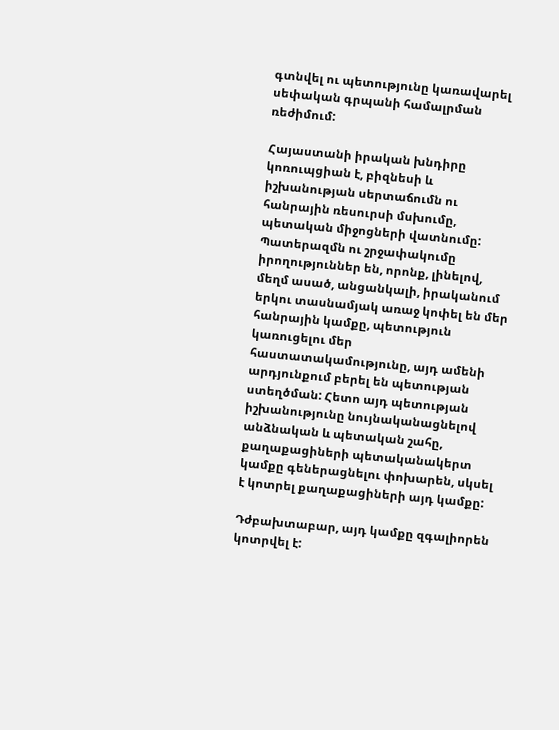գտնվել ու պետությունը կառավարել սեփական գրպանի համալրման ռեժիմում:

Հայաստանի իրական խնդիրը կոռուպցիան է, բիզնեսի և իշխանության սերտաճումն ու հանրային ռեսուրսի մսխումը, պետական միջոցների վատնումը: Պատերազմն ու շրջափակումը իրողություններ են, որոնք, լինելով, մեղմ ասած, անցանկալի, իրականում երկու տասնամյակ առաջ կոփել են մեր հանրային կամքը, պետություն կառուցելու մեր հաստատակամությունը, այդ ամենի արդյունքում բերել են պետության ստեղծման: Հետո այդ պետության իշխանությունը նույնականացնելով անձնական և պետական շահը, քաղաքացիների պետականակերտ կամքը գեներացնելու փոխարեն, սկսել է կոտրել քաղաքացիների այդ կամքը:

Դժբախտաբար, այդ կամքը զգալիորեն կոտրվել է: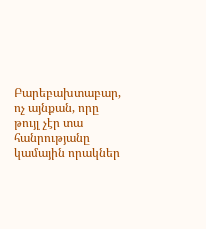Բարեբախտաբար, ոչ այնքան, որը թույլ չէր տա հանրությանը կամային որակներ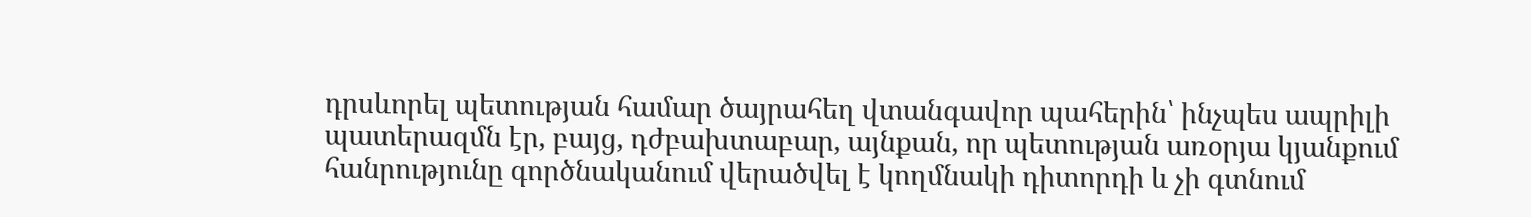դրսևորել պետության համար ծայրահեղ վտանգավոր պահերին՝ ինչպես ապրիլի պատերազմն էր, բայց, դժբախտաբար, այնքան, որ պետության առօրյա կյանքում հանրությունը գործնականում վերածվել է կողմնակի դիտորդի և չի գտնում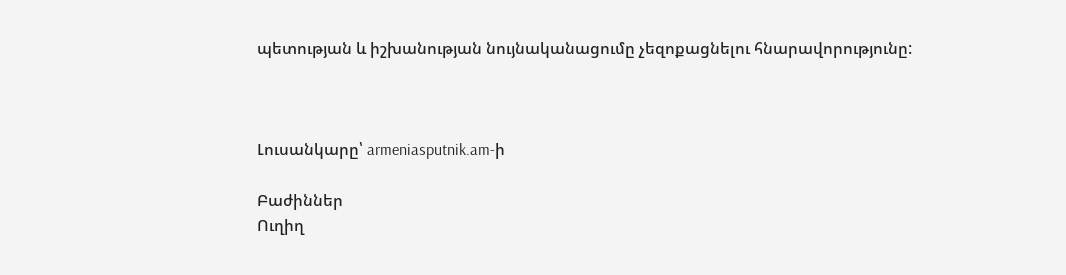պետության և իշխանության նույնականացումը չեզոքացնելու հնարավորությունը:



Լուսանկարը՝ armeniasputnik.am-ի

Բաժիններ
Ուղիղ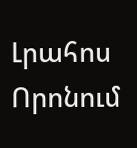Լրահոս
Որոնում